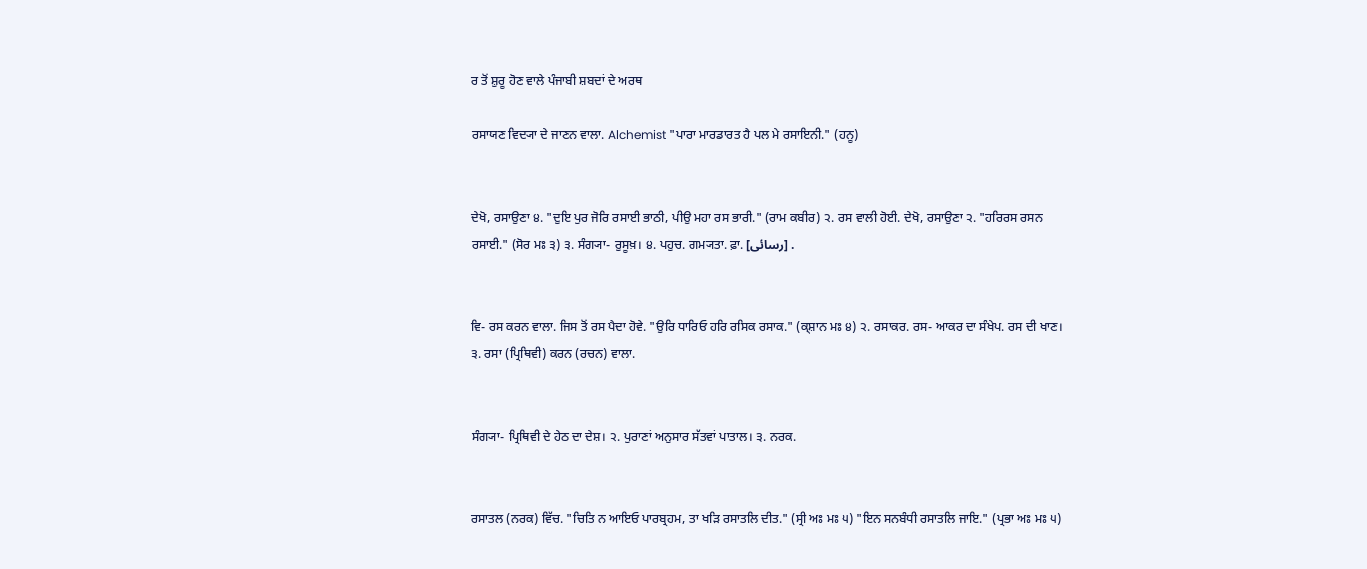ਰ ਤੋਂ ਸ਼ੁਰੂ ਹੋਣ ਵਾਲੇ ਪੰਜਾਬੀ ਸ਼ਬਦਾਂ ਦੇ ਅਰਥ

ਰਸਾਯਣ ਵਿਦ੍ਯਾ ਦੇ ਜਾਣਨ ਵਾਲਾ. Alchemist "ਪਾਰਾ ਮਾਰਡਾਰਤ ਹੈ ਪਲ ਮੇ ਰਸਾਇਨੀ." (ਹਨੂ)


ਦੇਖੋ, ਰਸਾਉਣਾ ੪. "ਦੁਇ ਪੁਰ ਜੋਰਿ ਰਸਾਈ ਭਾਠੀ, ਪੀਉ ਮਹਾ ਰਸ ਭਾਰੀ." (ਰਾਮ ਕਬੀਰ) ੨. ਰਸ ਵਾਲੀ ਹੋਈ. ਦੇਖੋ, ਰਸਾਉਣਾ ੨. "ਹਰਿਰਸ ਰਸਨ ਰਸਾਈ." (ਸੋਰ ਮਃ ੩) ੩. ਸੰਗ੍ਯਾ- ਰੁਸੂਖ਼। ੪. ਪਹੁਚ. ਗਮ੍ਯਤਾ. ਫ਼ਾ. [رسائی] .


ਵਿ- ਰਸ ਕਰਨ ਵਾਲਾ. ਜਿਸ ਤੋਂ ਰਸ ਪੈਦਾ ਹੋਵੇ. "ਉਰਿ ਧਾਰਿਓ ਹਰਿ ਰਸਿਕ ਰਸਾਕ." (ਕ੍ਸ਼ਾਨ ਮਃ ੪) ੨. ਰਸਾਕਰ. ਰਸ- ਆਕਰ ਦਾ ਸੰਖੇਪ. ਰਸ ਦੀ ਖਾਣ। ੩. ਰਸਾ (ਪ੍ਰਿਥਿਵੀ) ਕਰਨ (ਰਚਨ) ਵਾਲਾ.


ਸੰਗ੍ਯਾ- ਪ੍ਰਿਥਿਵੀ ਦੇ ਹੇਠ ਦਾ ਦੇਸ਼। ੨. ਪੁਰਾਣਾਂ ਅਨੁਸਾਰ ਸੱਤਵਾਂ ਪਾਤਾਲ। ੩. ਨਰਕ.


ਰਸਾਤਲ (ਨਰਕ) ਵਿੱਚ. "ਚਿਤਿ ਨ ਆਇਓ ਪਾਰਬ੍ਰਹਮ, ਤਾ ਖੜਿ ਰਸਾਤਲਿ ਦੀਤ." (ਸ੍ਰੀ ਅਃ ਮਃ ੫) "ਇਨ ਸਨਬੰਧੀ ਰਸਾਤਲਿ ਜਾਇ." (ਪ੍ਰਭਾ ਅਃ ਮਃ ੫)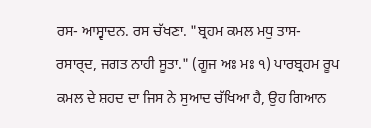ਰਸ- ਆਸ੍ਵਾਦਨ. ਰਸ ਚੱਖਣਾ. "ਬ੍ਰਹਮ ਕਮਲ ਮਧੁ ਤਾਸ- ਰਸਾਰ੍‍ਦ, ਜਗਤ ਨਾਹੀ ਸੂਤਾ." (ਗੂਜ ਅਃ ਮਃ ੧) ਪਾਰਬ੍ਰਹਮ ਰੂਪ ਕਮਲ ਦੇ ਸ਼ਹਦ ਦਾ ਜਿਸ ਨੇ ਸੁਆਦ ਚੱਖਿਆ ਹੈ, ਉਹ ਗਿਆਨ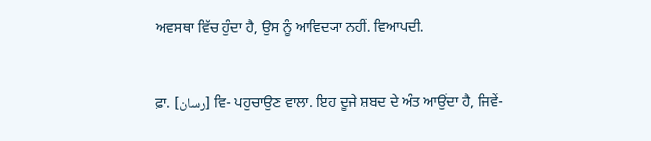ਅਵਸਥਾ ਵਿੱਚ ਹੁੰਦਾ ਹੈ, ਉਸ ਨੂੰ ਆਵਿਦ੍ਯਾ ਨਹੀਂ. ਵਿਆਪਦੀ.


ਫ਼ਾ. [رسان] ਵਿ- ਪਹੁਚਾਉਣ ਵਾਲਾ. ਇਹ ਦੂਜੇ ਸ਼ਬਦ ਦੇ ਅੰਤ ਆਉਂਦਾ ਹੈ, ਜਿਵੇਂ-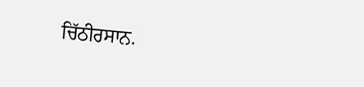ਚਿੱਠੀਰਸਾਨ.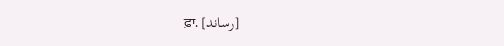ਫ਼ਾ. [رساند]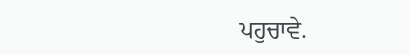ਪਹੁਚਾਵੇ.